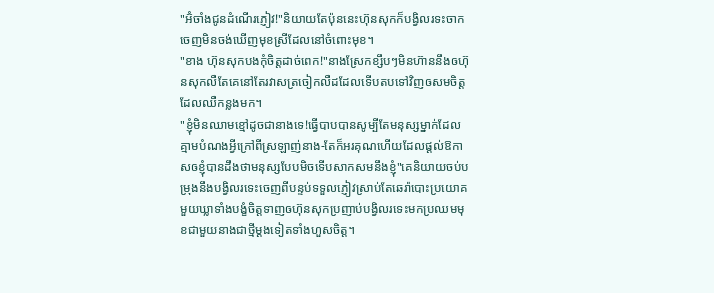"អ៊ំចាំងជូនដំណើរភ្ញៀវ!"និយាយតែប៉ុននេះហ៊ុនសុកក៏បង្វិលរទះចាកចេញមិនចង់ឃើញមុខស្រីដែលនៅចំពោះមុខ។
"ខាង ហ៊ុនសុកបងកុំចិត្តដាច់ពេក!"នាងស្រែកខ្សឹបៗមិនហ៊ាននឹងឲហ៊ុនសុកលឺតែគេនៅតែរវាសត្រចៀកលឺដដែលទើបតបទៅវិញឲសមចិត្តដែលឈឺកន្លងមក។
"ខ្ញុំមិនឈាមខ្មៅដូចជានាងទេ!ធ្វើបាបបានសូម្បីតែមនុស្សម្នាក់ដែលគ្មាមបំណងអ្វីក្រៅពីស្រឡាញ់នាង-តែក៏អរគុណហើយដែលផ្ដល់ឱកាសឲខ្ញុំបានដឹងថាមនុស្សបែបមិចទើបសាកសមនឹងខ្ញុំ"គេនិយាយចប់បម្រុងនឹងបង្វិលរទេះចេញពីបន្ទប់ទទួលភ្ញៀវស្រាប់តែឆេរ៉ាបោះប្រយោគមួយឃ្លាទាំងបង្ខំចិត្តទាញឲហ៊ុនសុកប្រញាប់បង្វិលរទេះមកប្រឈមមុខជាមួយនាងជាថ្មីម្ដងទៀតទាំងហួសចិត្ត។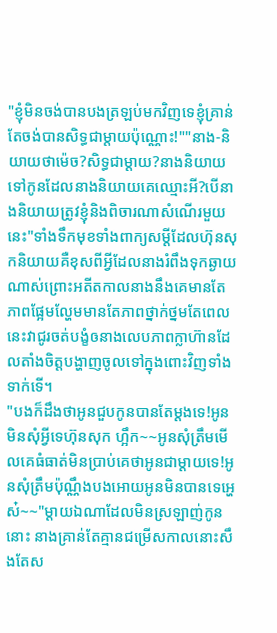"ខ្ញុំមិនចង់បានបងត្រឡប់មកវិញទេខ្ញុំគ្រាន់តែចង់បានសិទ្ធជាម្ដាយប៉ុណ្ណោះ!""នាង-និយាយថាម៉េច?សិទ្ធជាម្ដាយ?នាងនិយាយទៅកូនដែលនាងនិយាយគេឈ្មោះអី?បើនាងនិយាយត្រូវខ្ញុំនិងពិចារណាសំណើរមួយនេះ"ទាំងទឹកមុខទាំងពាក្យសម្ដីដែលហ៊ុនសុកនិយាយគឺខុសពីអ្វីដែលនាងរំពឹងទុកឆ្ងាយណាស់ព្រោះអតីតកាលនាងនឹងគេមានតែភាពផ្អែមល្ហែមមានតែភាពថ្នាក់ថ្នមតែពេលនេះវាជូរចត់បង្ខំឲនាងលេបភាពក្លាហ៊ានដែលតាំងចិត្តបង្ហាញចូលទៅក្នុងពោះវិញទាំងទាក់ទើ។
"បងក៏ដឹងថាអូនជួបកូនបានតែម្ដងទេ!អូនមិនសុំអ្វីទេហ៊ុនសុក ហ្អឹក~~អូនសុំត្រឹមមើលគេធំធាត់មិនប្រាប់គេថាអូនជាម្ដាយទេ!អូនសុំត្រឹមប៉ុណ្ណឹងបងអោយអូនមិនបានទេអ្ហេស៎~~"ម្ដាយឯណាដែលមិនស្រឡាញ់កូននោះ នាងគ្រាន់តែគ្មានជម្រើសកាលនោះសឹងតែស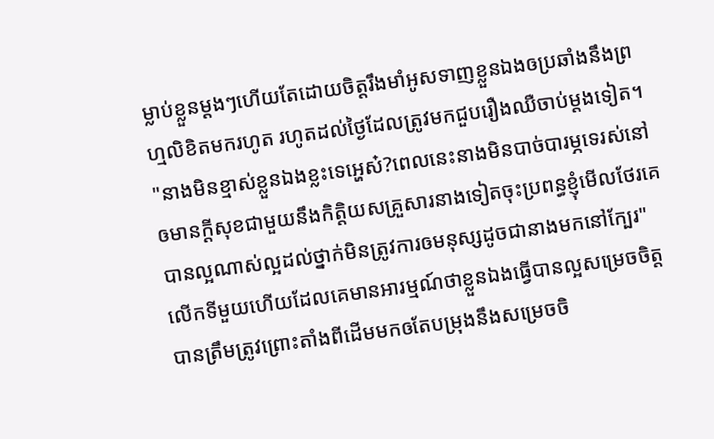ម្លាប់ខ្លួនម្ដងៗហើយតែដោយចិត្តរឹងមាំអូសទាញខ្លួនឯងឲប្រឆាំងនឹងព្រហ្មលិខិតមករហូត រហូតដល់ថ្ងៃដែលត្រូវមកជួបរឿងឈឺចាប់ម្ដងទៀត។
"នាងមិនខ្មាស់ខ្លួនឯងខ្លះទេអ្ហេស៎?ពេលនេះនាងមិនបាច់បារម្ភទេរស់នៅឲមានក្ដីសុខជាមួយនឹងកិត្តិយសគ្រួសារនាងទៀតចុះប្រពន្ធខ្ញុំមើលថែរគេបានល្អណាស់ល្អដល់ថ្នាក់មិនត្រូវការឲមនុស្សដូចជានាងមកនៅក្បែរ"លើកទីមួយហើយដែលគេមានអារម្មណ៍ថាខ្លួនឯងធ្វើបានល្អសម្រេចចិត្តបានត្រឹមត្រូវព្រោះតាំងពីដើមមកឲតែបម្រុងនឹងសម្រេចចិ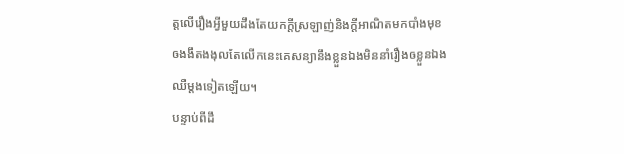ត្តលើរឿងអ្វីមួយដឹងតែយកក្ដីស្រឡាញ់និងក្ដីអាណិតមកបាំងមុខឲងងឹតងងុលតែលើកនេះគេសន្យានឹងខ្លួនឯងមិននាំរឿងឲខ្លួនឯងឈឺម្ដងទៀតឡើយ។
បន្ទាប់ពីដឹ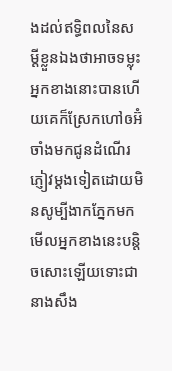ងដល់ឥទ្ធិពលនៃសម្ដីខ្លួនឯងថាអាចទម្លុះអ្នកខាងនោះបានហើយគេក៏ស្រែកហៅឲអ៊ំចាំងមកជូនដំណើរភ្ញៀវម្ដងទៀតដោយមិនសូម្បីងាកភ្នែកមកមើលអ្នកខាងនេះបន្តិចសោះឡើយទោះជានាងសឹង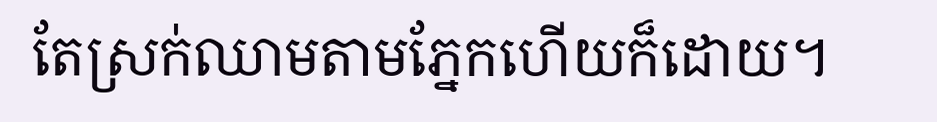តែស្រក់ឈាមតាមភ្នែកហើយក៏ដោយ។